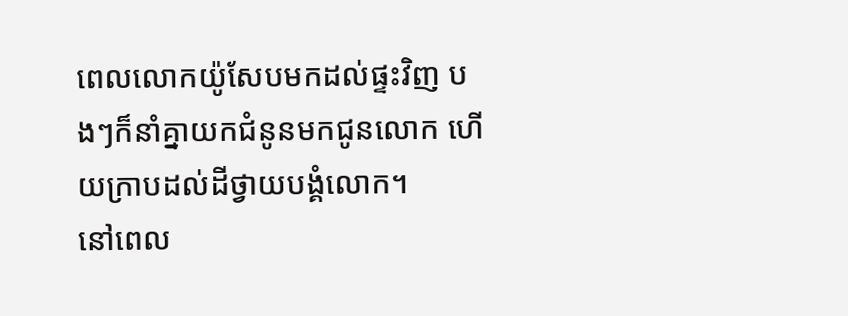ពេលលោកយ៉ូសែបមកដល់ផ្ទះវិញ បងៗក៏នាំគ្នាយកជំនូនមកជូនលោក ហើយក្រាបដល់ដីថ្វាយបង្គំលោក។
នៅពេល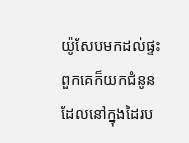យ៉ូសែបមកដល់ផ្ទះ ពួកគេក៏យកជំនូនដែលនៅក្នុងដៃរប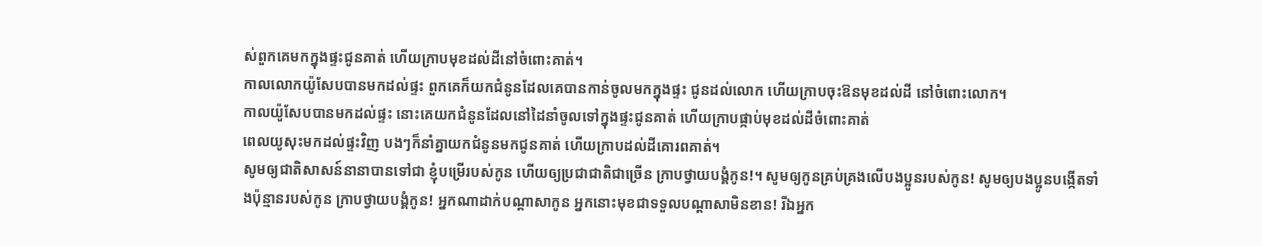ស់ពួកគេមកក្នុងផ្ទះជូនគាត់ ហើយក្រាបមុខដល់ដីនៅចំពោះគាត់។
កាលលោកយ៉ូសែបបានមកដល់ផ្ទះ ពួកគេក៏យកជំនូនដែលគេបានកាន់ចូលមកក្នុងផ្ទះ ជូនដល់លោក ហើយក្រាបចុះឱនមុខដល់ដី នៅចំពោះលោក។
កាលយ៉ូសែបបានមកដល់ផ្ទះ នោះគេយកជំនូនដែលនៅដៃនាំចូលទៅក្នុងផ្ទះជូនគាត់ ហើយក្រាបផ្កាប់មុខដល់ដីចំពោះគាត់
ពេលយូសុះមកដល់ផ្ទះវិញ បងៗក៏នាំគ្នាយកជំនូនមកជូនគាត់ ហើយក្រាបដល់ដីគោរពគាត់។
សូមឲ្យជាតិសាសន៍នានាបានទៅជា ខ្ញុំបម្រើរបស់កូន ហើយឲ្យប្រជាជាតិជាច្រើន ក្រាបថ្វាយបង្គំកូន!។ សូមឲ្យកូនគ្រប់គ្រងលើបងប្អូនរបស់កូន! សូមឲ្យបងប្អូនបង្កើតទាំងប៉ុន្មានរបស់កូន ក្រាបថ្វាយបង្គំកូន! អ្នកណាដាក់បណ្ដាសាកូន អ្នកនោះមុខជាទទួលបណ្ដាសាមិនខាន! រីឯអ្នក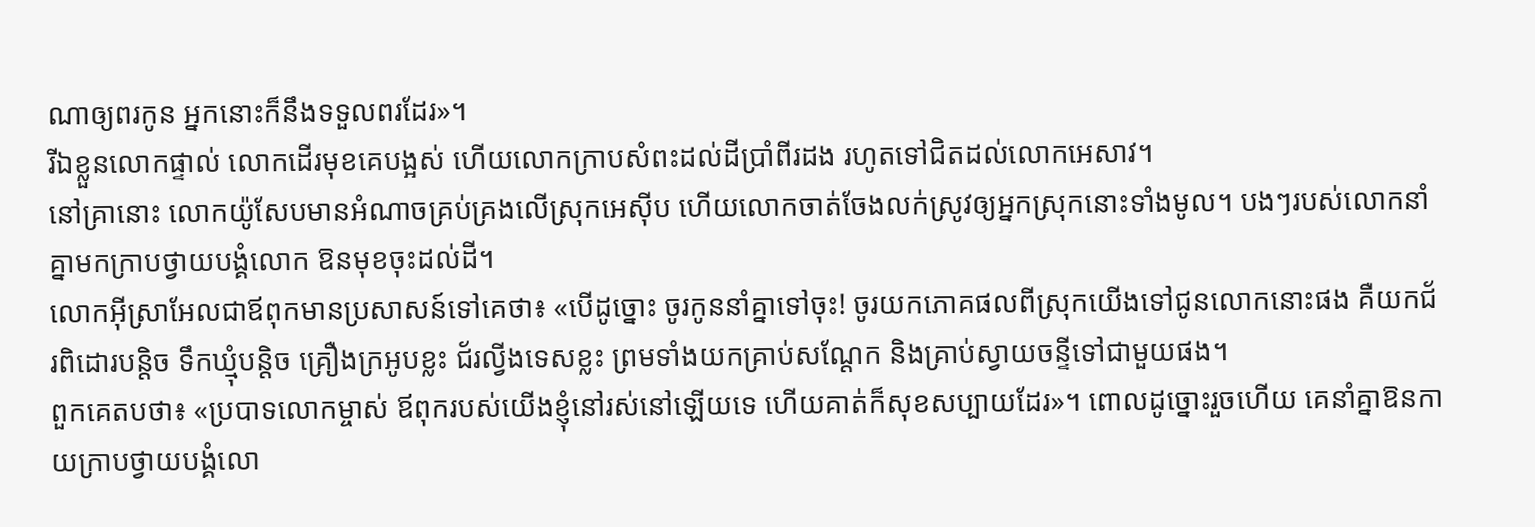ណាឲ្យពរកូន អ្នកនោះក៏នឹងទទួលពរដែរ»។
រីឯខ្លួនលោកផ្ទាល់ លោកដើរមុខគេបង្អស់ ហើយលោកក្រាបសំពះដល់ដីប្រាំពីរដង រហូតទៅជិតដល់លោកអេសាវ។
នៅគ្រានោះ លោកយ៉ូសែបមានអំណាចគ្រប់គ្រងលើស្រុកអេស៊ីប ហើយលោកចាត់ចែងលក់ស្រូវឲ្យអ្នកស្រុកនោះទាំងមូល។ បងៗរបស់លោកនាំគ្នាមកក្រាបថ្វាយបង្គំលោក ឱនមុខចុះដល់ដី។
លោកអ៊ីស្រាអែលជាឪពុកមានប្រសាសន៍ទៅគេថា៖ «បើដូច្នោះ ចូរកូននាំគ្នាទៅចុះ! ចូរយកភោគផលពីស្រុកយើងទៅជូនលោកនោះផង គឺយកជ័រពិដោរបន្តិច ទឹកឃ្មុំបន្តិច គ្រឿងក្រអូបខ្លះ ជ័រល្វីងទេសខ្លះ ព្រមទាំងយកគ្រាប់សណ្ដែក និងគ្រាប់ស្វាយចន្ទីទៅជាមួយផង។
ពួកគេតបថា៖ «ប្របាទលោកម្ចាស់ ឪពុករបស់យើងខ្ញុំនៅរស់នៅឡើយទេ ហើយគាត់ក៏សុខសប្បាយដែរ»។ ពោលដូច្នោះរួចហើយ គេនាំគ្នាឱនកាយក្រាបថ្វាយបង្គំលោ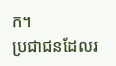ក។
ប្រជាជនដែលរ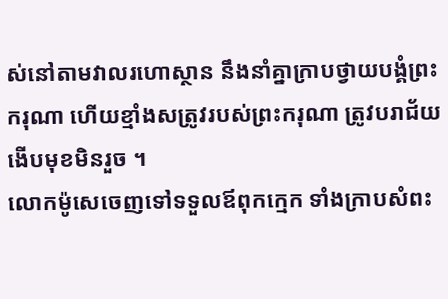ស់នៅតាមវាលរហោស្ថាន នឹងនាំគ្នាក្រាបថ្វាយបង្គំព្រះករុណា ហើយខ្មាំងសត្រូវរបស់ព្រះករុណា ត្រូវបរាជ័យ ងើបមុខមិនរួច ។
លោកម៉ូសេចេញទៅទទួលឪពុកក្មេក ទាំងក្រាបសំពះ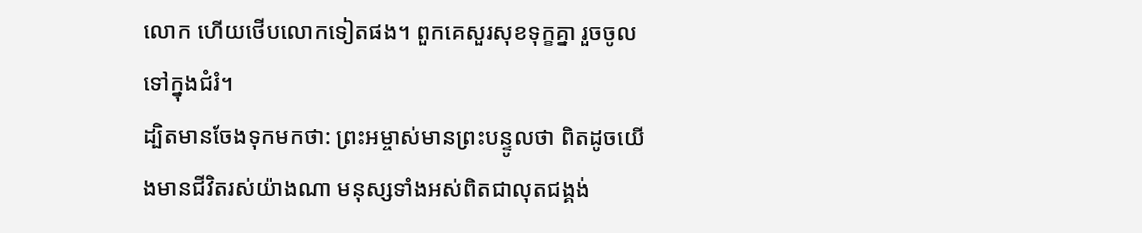លោក ហើយថើបលោកទៀតផង។ ពួកគេសួរសុខទុក្ខគ្នា រួចចូលទៅក្នុងជំរំ។
ដ្បិតមានចែងទុកមកថា: ព្រះអម្ចាស់មានព្រះបន្ទូលថា ពិតដូចយើងមានជីវិតរស់យ៉ាងណា មនុស្សទាំងអស់ពិតជាលុតជង្គង់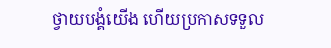ថ្វាយបង្គំយើង ហើយប្រកាសទទួល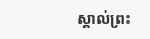ស្គាល់ព្រះ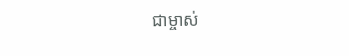ជាម្ចាស់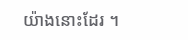យ៉ាងនោះដែរ ។